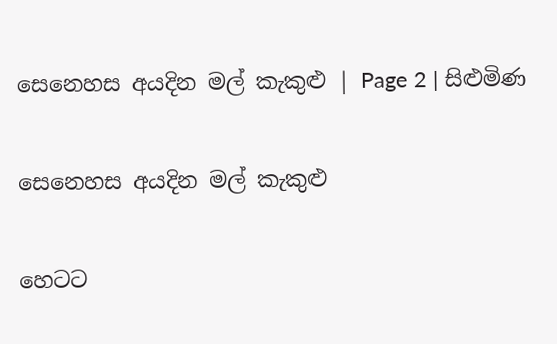සෙනෙහස අයදින මල් කැකුළු | Page 2 | සිළුමිණ

සෙනෙහස අයදින මල් කැකුළු

හෙටට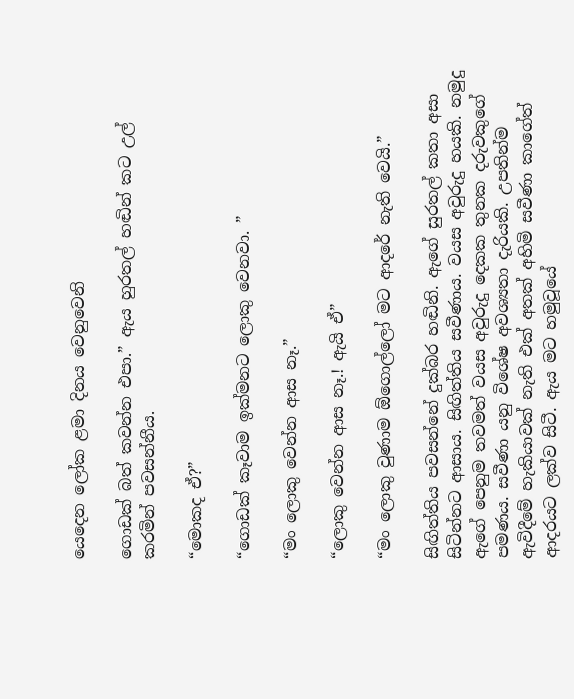යෙදෙන ලෝක ළමා දිනය වෙනුවෙනි

ගොඩක් බත් කවන්න එපා.” ඇය හුරතල් හඬින් කට උල් කරමින් පවසන්නීය.

“මොකද ඒ?”

“ගොඩක් කෑවාම ඉක්මනට ලොකු වෙනවා. ”

“මං ලොකු වෙන්න ආස නෑ.”

“ලොකු වෙන්න ආස නෑ.! ඇයි ඒ”

“මං ලොකු වුණාම ඕගොල්ලෝ මට ආදරේ නැති වෙයි.”

සිඟිත්තිය පවසන්නේ දුක්බර හඬිනි. ඇගේ සුරතල් කතා අසා සිටින්නට ආසාය. සිඟිත්තිය සවීණාය. වයස අවුරුදු හයකි. නමුදු ඇගේ පෙනුම තවමත් වයස අවුරුදු දෙකක තුනක දරුවකුගේ පමණය. සවීණා යනු විශේෂ අවශ්‍යතා දැරියකි. උපතින්ම ඇවිදීමේ හැකියාවක් නැති එක් අතක් අහිමි සවීණා කාගේත් ආදරයට ලක්ව සිටී. ඇය මට හමුවූයේ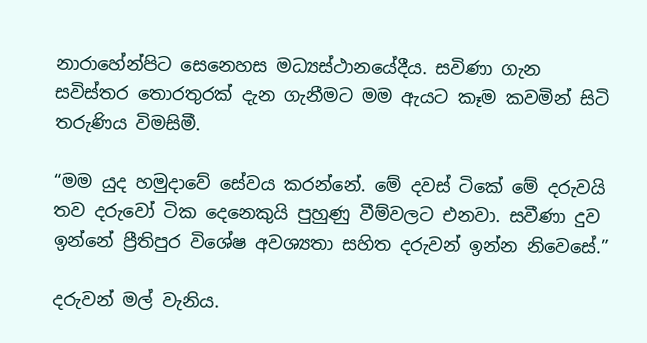නාරාහේන්පිට සෙනෙහස මධ්‍යස්ථානයේදීය. සවිණා ගැන සවිස්තර තොරතුරක් දැන ගැනීමට මම ඇයට කෑම කවමින් සිටි තරුණිය විමසිමී.

“මම යුද හමුදාවේ සේවය කරන්නේ. මේ දවස් ටිකේ මේ දරුවයි තව දරුවෝ ටික දෙනෙකුයි පුහුණු වීම්වලට එනවා. සවීණා දුව ඉන්නේ ප්‍රීතිපුර විශේෂ අවශ්‍යතා සහිත දරුවන් ඉන්න නිවෙසේ.”

දරුවන් මල් වැනිය.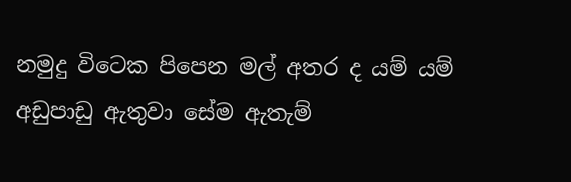නමුදු විටෙක පිපෙන මල් අතර ද යම් යම් අඩුපාඩු ඇතුවා සේම ඇතැම්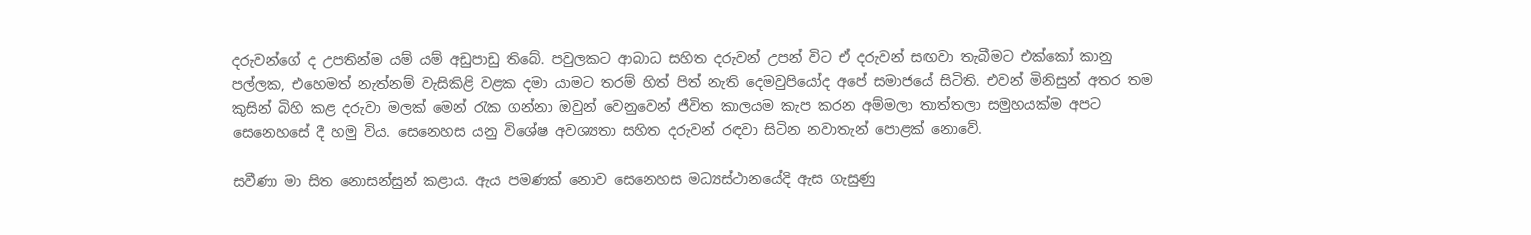දරුවන්ගේ ද උපතින්ම යම් යම් අඩුපාඩු තිබේ. පවුලකට ආබාධ සහිත දරුවන් උපන් විට ඒ දරුවන් සඟවා තැබීමට එක්කෝ කානු පල්ලක, එහෙමත් නැත්නම් වැසිකිළි වළක දමා යාමට තරම් හිත් පිත් නැති දෙමවුපියෝද අපේ සමාජයේ සිටිති. එවන් මිනිසුන් අතර තම කුසින් බිහි කළ දරුවා මලක් මෙන් රැක ගන්නා ඔවුන් වෙනුවෙන් ජීවිත කාලයම කැප කරන අම්මලා තාත්තලා සමුහයක්ම අපට සෙනෙහසේ දී හමු විය. සෙනෙහස යනු විශේෂ අවශ්‍යතා සහිත දරුවන් රඳවා සිටින නවාතැන් පොළක් නොවේ.

සවීණා මා සිත නොසන්සුන් කළාය. ඇය පමණක් නොව සෙනෙහස මධ්‍යස්ථානයේදි ඇස ගැසුණු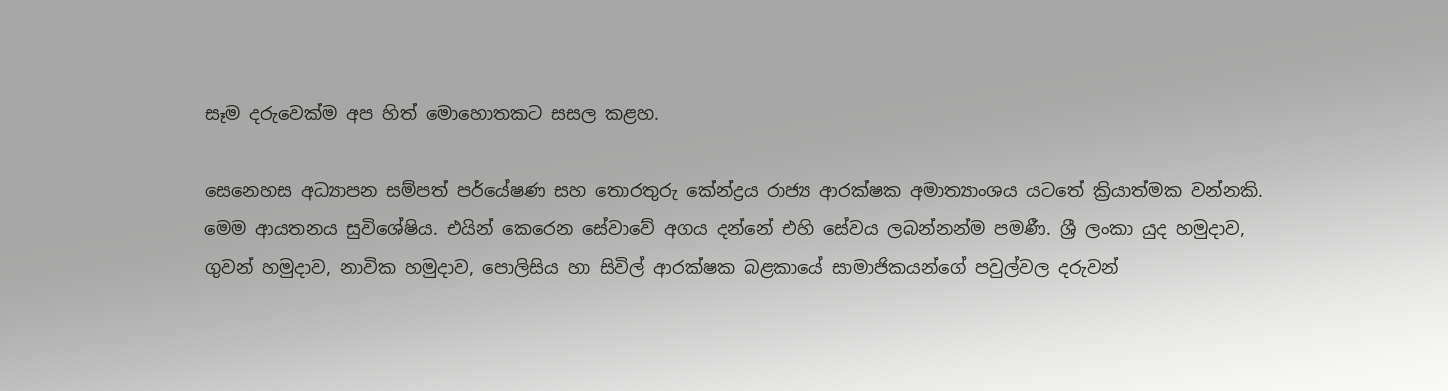සෑම දරුවෙක්ම අප හිත් මොහොතකට සසල කළහ.

සෙනෙහස අධ්‍යාපන සම්පත් පර්යේෂණ සහ තොරතුරු කේන්ද්‍රය රාජ්‍ය ආරක්ෂක අමාත්‍යාංශය යටතේ ක්‍රියාත්මක වන්නකි. මෙම ආයතනය සුවිශේෂිය. එයින් කෙරෙන සේවාවේ අගය දන්නේ එහි සේවය ලබන්නන්ම පමණී. ශ්‍රී ලංකා යුද හමුදාව, ගුවන් හමුදාව, නාවික හමුදාව, පොලිසිය හා සිවිල් ආරක්ෂක බළකායේ සාමාජිකයන්ගේ පවුල්වල දරුවන්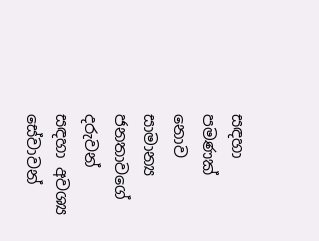සඳහා පමණක් නොව සාමාන්‍ය ජනතාවගේ දරුවන් සඳහා අවශ්‍ය සේවාවන්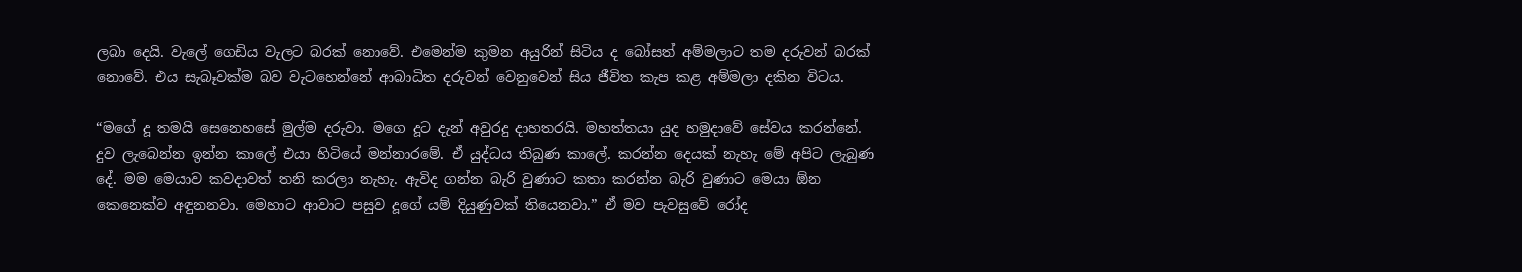ලබා දෙයි. වැලේ ගෙඩිය වැලට බරක් නොවේ. එමෙන්ම කුමන අයුරින් සිටිය ද බෝසත් අම්මලාට තම දරුවන් බරක් නොවේ. එය සැබෑවක්ම බව වැටහෙන්නේ ආබාධිත දරුවන් වෙනුවෙන් සිය ජීවිත කැප කළ අම්මලා දකින විටය.

“මගේ දූ තමයි සෙනෙහසේ මුල්ම දරුවා. මගෙ දූට දැන් අවුරදු දාහතරයි. මහත්තයා යුද හමුදාවේ සේවය කරන්නේ. දුව ලැබෙන්න ඉන්න කාලේ එයා හිටියේ මන්නාරමේ. ඒ යුද්ධය තිබුණ කාලේ. කරන්න දෙයක් නැහැ මේ අපිට ලැබුණ දේ. මම මෙයාව කවදාවත් තනි කරලා නැහැ. ඇවිද ගන්න බැරි වුණාට කතා කරන්න බැරි වුණාට මෙයා ඕන කෙනෙක්ව අඳුනනවා. මෙහාට ආවාට පසුව දූගේ යම් දියුණුවක් තියෙනවා.” ඒ මව පැවසුවේ රෝද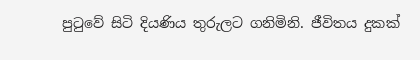පුටුවේ සිටි දියණිය තුරුලට ගනිමිනි. ජීවිතය දුකක්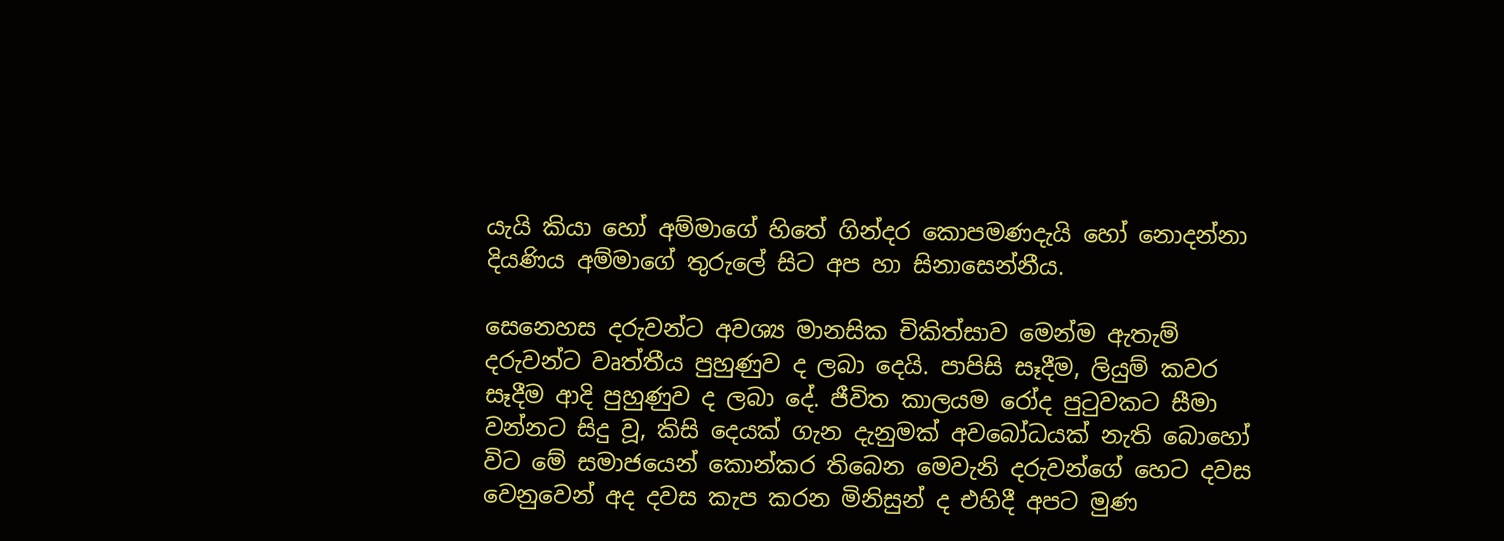යැයි කියා හෝ අම්මාගේ හිතේ ගින්දර කොපමණදැයි හෝ නොදන්නා දියණිය අම්මාගේ තුරුලේ සිට අප හා සිනාසෙන්නීය.

සෙනෙහස දරුවන්ට අවශ්‍ය මානසික චිකිත්සාව මෙන්ම ඇතැම් දරුවන්ට වෘත්තීය පුහුණුව ද ලබා දෙයි. පාපිසි සෑදීම, ලියුම් කවර සෑදීම ආදි පුහුණුව ද ලබා දේ. ජීවිත කාලයම රෝද පුටුවකට සීමා වන්නට සිදු වූ, කිසි දෙයක් ගැන දැනුමක් අවබෝධයක් නැති බොහෝ විට මේ සමාජයෙන් කොන්කර තිබෙන මෙවැනි දරුවන්ගේ හෙට දවස වෙනුවෙන් අද දවස කැප කරන මිනිසුන් ද එහිදී අපට මුණ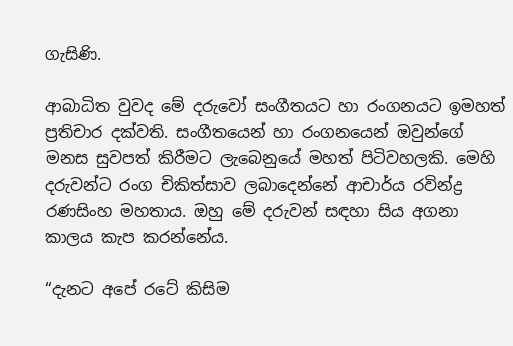ගැසිණි.

ආබාධිත වුවද මේ දරුවෝ සංගීතයට හා රංගනයට ඉමහත් ප්‍රතිචාර දක්වති. සංගීතයෙන් හා රංගනයෙන් ඔවුන්ගේ මනස සුවපත් කිරීමට ලැබෙනුයේ මහත් පිටිවහලකි. මෙහි දරුවන්ට රංග චිකිත්සාව ලබාදෙන්නේ ආචාර්ය රවින්ද්‍ර රණසිංහ මහතාය. ඔහු මේ දරුවන් සඳහා සිය අගනා කාලය කැප කරන්නේය.

“දැනට අපේ රටේ කිසිම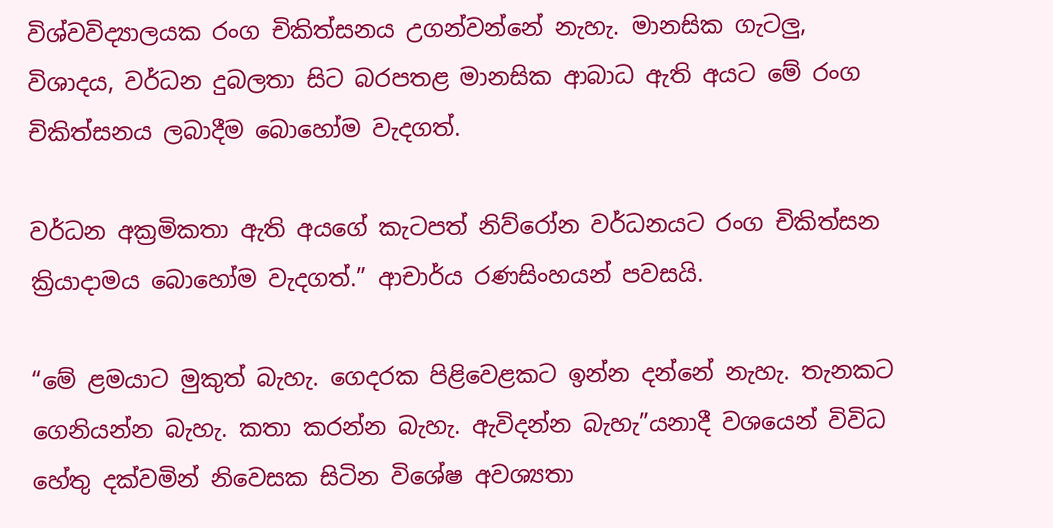විශ්වවිද්‍යාලයක රංග චිකිත්සනය උගන්වන්නේ නැහැ. මානසික ගැටලු, විශාදය, වර්ධන දුබලතා සිට බරපතළ මානසික ආබාධ ඇති අයට මේ රංග චිකිත්සනය ලබාදීම බොහෝම වැදගත්.

වර්ධන අක්‍රමිකතා ඇති අයගේ කැටපත් නිව්රෝන වර්ධනයට රංග චිකිත්සන ක්‍රියාදාමය බොහෝම වැදගත්.” ආචාර්ය රණසිංහයන් පවසයි.

“මේ ළමයාට මුකුත් බැහැ. ගෙදරක පිළිවෙළකට ඉන්න දන්නේ නැහැ. තැනකට ගෙනියන්න බැහැ. කතා කරන්න බැහැ. ඇවිදන්න බැහැ”යනාදී වශයෙන් විවිධ හේතු දක්වමින් නිවෙසක සිටින විශේෂ අවශ්‍යතා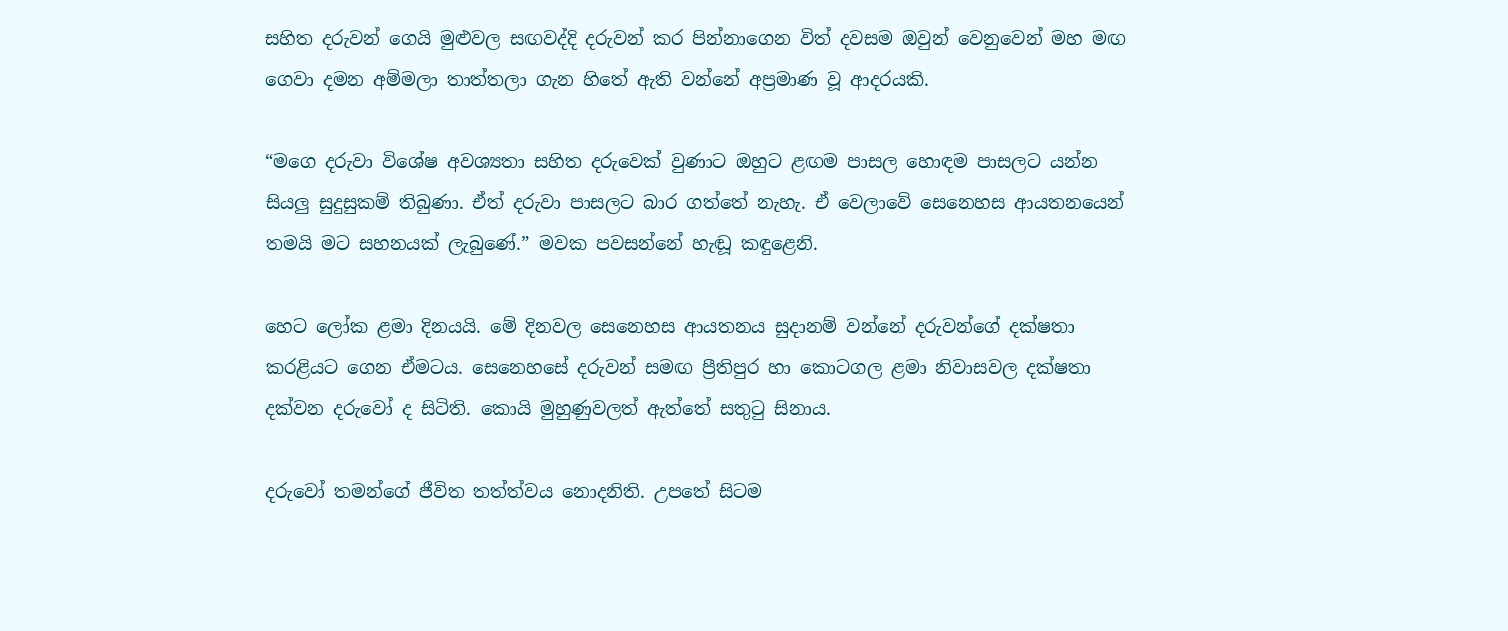සහිත දරුවන් ගෙයි මුළුවල සඟවද්දි දරුවන් කර පින්නාගෙන විත් දවසම ඔවුන් වෙනුවෙන් මහ මඟ ගෙවා දමන අම්මලා තාත්තලා ගැන හිතේ ඇති වන්නේ අප්‍රමාණ වූ ආදරයකි.

“මගෙ දරුවා විශේෂ අවශ්‍යතා සහිත දරුවෙක් වුණාට ඔහුට ළඟම පාසල හොඳම පාසලට යන්න සියලු සුදුසුකම් තිබුණා. ඒත් දරුවා පාසලට බාර ගත්තේ නැහැ. ඒ වෙලාවේ සෙනෙහස ආයතනයෙන් තමයි මට සහනයක් ලැබුණේ.” මවක පවසන්නේ හැඬූ කඳුළෙනි.

හෙට ලෝක ළමා දිනයයි. මේ දිනවල සෙනෙහස ආයතනය සුදානම් වන්නේ දරුවන්ගේ දක්ෂතා කරළියට ගෙන ඒමටය. සෙනෙහසේ දරුවන් සමඟ ප්‍රීතිපුර හා කොටගල ළමා නිවාසවල දක්ෂතා දක්වන දරුවෝ ද සිටිති. කොයි මුහුණුවලත් ඇත්තේ සතුටු සිනාය.

දරුවෝ තමන්ගේ ජීවිත තත්ත්වය නොදනිති. උපතේ සිටම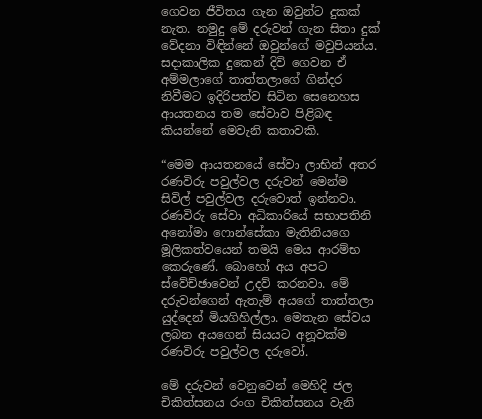ගෙවන ජීවිතය ගැන ඔවුන්ට දුකක් නැත. නමුදු මේ දරුවන් ගැන සිතා දුක් වේදනා විඳින්නේ ඔවුන්ගේ මවුපියන්ය. සදාකාලික දුකෙන් දිවි ගෙවන ඒ අම්මලාගේ තාත්තලාගේ ගින්දර නිවීමට ඉදිරිපත්ව සිටින සෙනෙහස ආයතනය තම සේවාව පිළිබඳ කියන්නේ මෙවැනි කතාවකි.

“මෙම ආයතනයේ සේවා ලාභින් අතර රණවිරු පවුල්වල දරුවන් මෙන්ම සිවිල් පවුල්වල දරුවොත් ඉන්නවා. රණවිරු සේවා අධිකාරියේ සභාපතිනි අනෝමා ෆොන්සේකා මැතිනියගෙ මූලිකත්වයෙන් තමයි මෙය ආරම්භ කෙරුණේ. බොහෝ අය අපට ස්වේච්ඡාවෙන් උදව් කරනවා. මේ දරුවන්ගෙන් ඇතැම් අයගේ තාත්තලා යුද්දෙන් මියගිහිල්ලා. මෙතැන සේවය ලබන අයගෙන් සියයට අනූවක්ම රණවිරු පවුල්වල දරුවෝ.

මේ දරුවන් වෙනුවෙන් මෙහිදි ජල චිකිත්සනය රංග චිකිත්සනය වැනි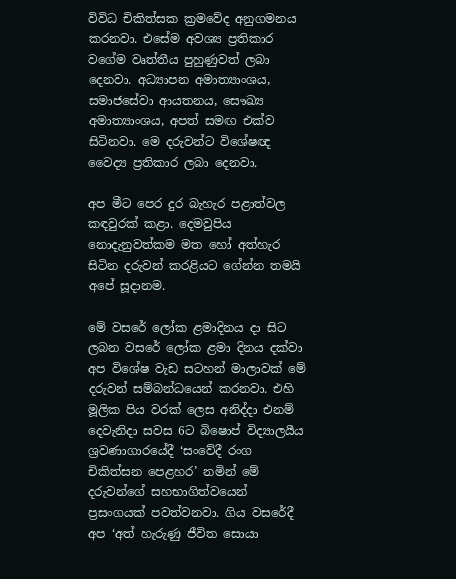විවිධ චිකිත්සක ක්‍රමවේද අනුගමනය කරනවා. එසේම අවශ්‍ය ප්‍රතිකාර වගේම වෘත්තීය පුහුණුවත් ලබා දෙනවා. අධ්‍යාපන අමාත්‍යාංශය, සමාජසේවා ආයතනය, සෞඛ්‍ය අමාත්‍යාංශය, අපත් සමඟ එක්ව සිටිනවා. මෙ දරුවන්ට විශේෂඥ වෛද්‍ය ප්‍රතිකාර ලබා දෙනවා.

අප මීට පෙර දුර බැහැර පළාත්වල කඳවුරක් කළා. දෙමවුපිය නොදැනුවත්කම මත හෝ අත්හැර සිටින දරුවන් කරළියට ගේන්න තමයි අපේ සූදානම.

මේ වසරේ ලෝක ළමාදිනය දා සිට ලබන වසරේ ලෝක ළමා දිනය දක්වා අප විශේෂ වැඩ සටහන් මාලාවක් මේ දරුවන් සම්බන්ධයෙන් කරනවා. එහි මූලික පිය වරක් ලෙස අනිද්දා එනම් දෙවැනිදා සවස 6ට බිෂොප් විද්‍යාලයීය ශ්‍රවණාගාරයේදී ‘සංවේදී රංග චිකිත්සන පෙළහර’ නමින් මේ දරුවන්ගේ සහභාගිත්වයෙන් ප්‍රසංගයක් පවත්වනවා. ගිය වසරේදී අප ‘අත් හැරුණු ජීවිත සොයා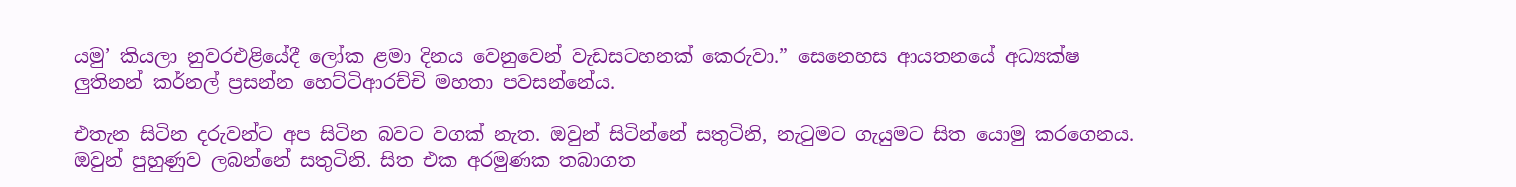යමු’ කියලා නුවරඑළියේදී ලෝක ළමා දිනය වෙනුවෙන් වැඩසටහනක් කෙරුවා.” සෙනෙහස ආයතනයේ අධ්‍යක්ෂ ලුතිනන් කර්නල් ප්‍රසන්න හෙට්ටිආරච්චි මහතා පවසන්නේය.

එතැන සිටින දරුවන්ට අප සිටින බවට වගක් නැත. ඔවුන් සිටින්නේ සතුටිනි, නැටුමට ගැයුමට සිත යොමු කරගෙනය. ඔවුන් පුහුණුව ලබන්නේ සතුටිනි. සිත එක අරමුණක තබාගත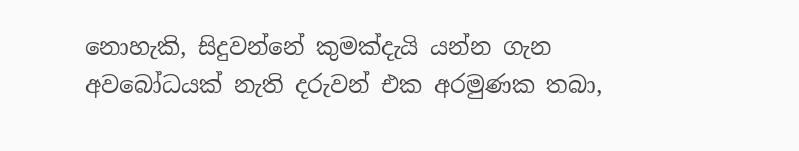නොහැකි, සිදුවන්නේ කුමක්දැයි යන්න ගැන අවබෝධයක් නැති දරුවන් එක අරමුණක තබා,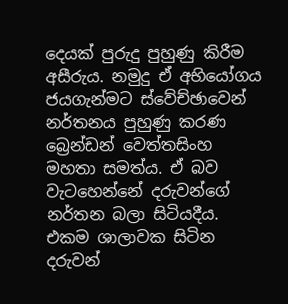දෙයක් පුරුදු පුහුණු කිරීම අසීරුය. නමුදු ඒ අභියෝගය ජයගැන්මට ස්වේච්ඡාවෙන් නර්තනය පුහුණු කරණ බ්‍රෙන්ඩන් වෙත්තසිංහ මහතා සමත්ය. ඒ බව වැටහෙන්නේ දරුවන්ගේ නර්තන බලා සිටියදීය. එකම ශාලාවක සිටින දරුවන්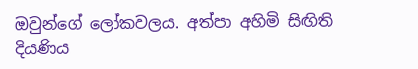ඔවුන්ගේ ලෝකවලය. අත්පා අහිමි සිඟිති දියණිය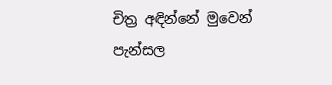චිත්‍ර අඳින්නේ මුවෙන් පැන්සල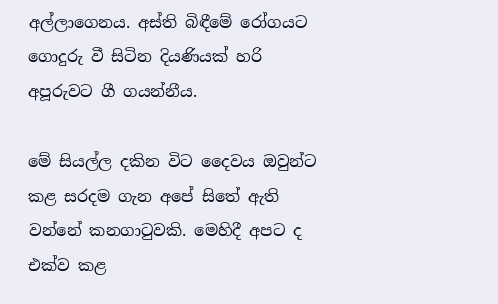අල්ලාගෙනය. අස්ති බිඳීමේ රෝගයට ගොදුරු වී සිටින දියණියක් හරි අපූරුවට ගී ගයන්නීය.

මේ සියල්ල දකින විට දෛවය ඔවුන්ට කළ සරදම ගැන අපේ සිතේ ඇති වන්නේ කනගාටුවකි. මෙහිදී අපට ද එක්ව කළ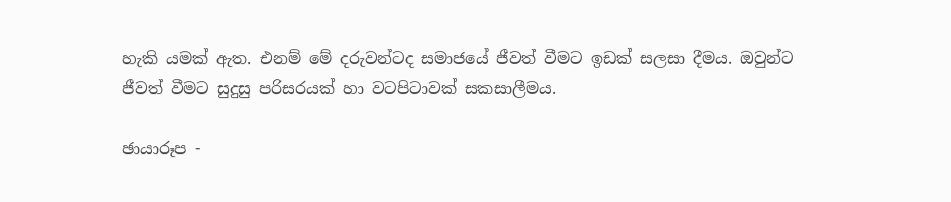හැකි යමක් ඇත. එනම් මේ දරුවන්ටද සමාජයේ ජීවත් වීමට ඉඩක් සලසා දීමය. ඔවුන්ට ජීවත් වීමට සුදුසු පරිසරයක් හා වටපිටාවක් සකසාලීමය.

ඡායාරූප -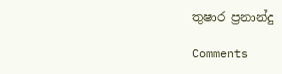තුෂාර ප්‍රනාන්දු

Comments